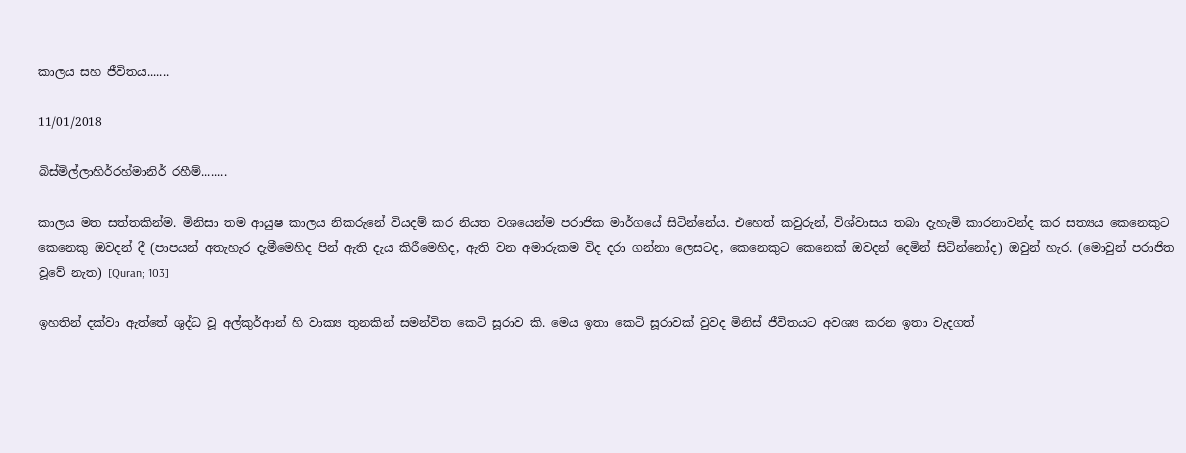කාලය සහ ජීවිතය.......

11/01/2018

බිස්මිල්ලාහිර්රහ්මානිර් රහීම්........

කාලය මත සත්තකින්ම. මිනිසා තම ආයුෂ කාලය නිකරුනේ වියදම් කර නියත වශයෙන්ම පරාජික මාර්ගයේ සිටින්නේය. එහෙත් කවුරුන්, විශ්වාසය තබා දැහැමි කාරනාවන්ද කර සත්‍යය කෙනෙකුට කෙනෙකු ඔවදන් දී (පාපයන් අතැහැර දැමීමෙහිද පින් ඇති දැය කිරීමෙහිද, ඇති වන අමාරුකම විද දරා ගන්නා ලෙසටද, කෙනෙකුට කෙනෙක් ඔවදන් දෙමින් සිටින්නෝද) ඔවුන් හැර. (මොවුන් පරාජිත වූවේ නැත) [Quran; 103]

ඉහතින් දක්වා ඇත්තේ ශුද්ධ වූ අල්කුර්ආන් හි වාක්‍ය තුනකින් සමන්විත කෙටි සූරාව කි. මෙය ඉතා කෙටි සූරාවක් වුවද මිනිස් ජීවිතයට අවශ්‍ය කරන ඉතා වැදගත්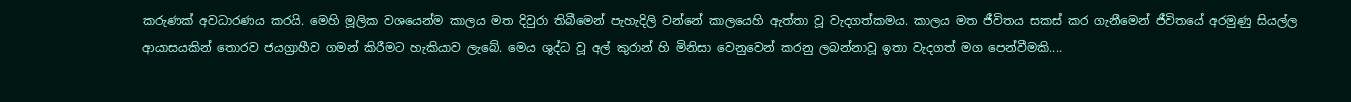කරුණක් අවධාරණය කරයි. මෙහි මූලික වශයෙන්ම කාලය මත දිවුරා තිබීමෙන් පැහැදිලි වන්නේ කාලයෙහි ඇත්තා වූ වැදගත්කමය. කාලය මත ජීවිතය සකස් කර ගැනීමෙන් ජීවිතයේ අරමුණු සියල්ල ආයාසයකින් තොරව ජයග්‍රාහීව ගමන් කිරීමට හැකියාව ලැබේ. මෙය ශුද්ධ වූ අල් කුරාන් හි මිනිසා වෙනුවෙන් කරනු ලබන්නාවූ ඉතා වැදගත් මග පෙන්වීමකි....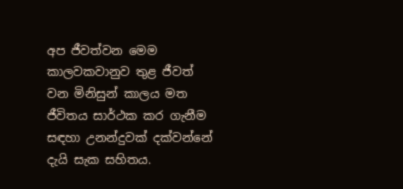අප ජීවත්වන මෙම කාලවකවානුව තුළ ජීවත් වන මිනිසුන් කාලය මත ජීවිතය සාර්ථක කර ගැනීම සඳහා උනන්දුවක් දක්වන්නේ දැයි සැක සහිතය.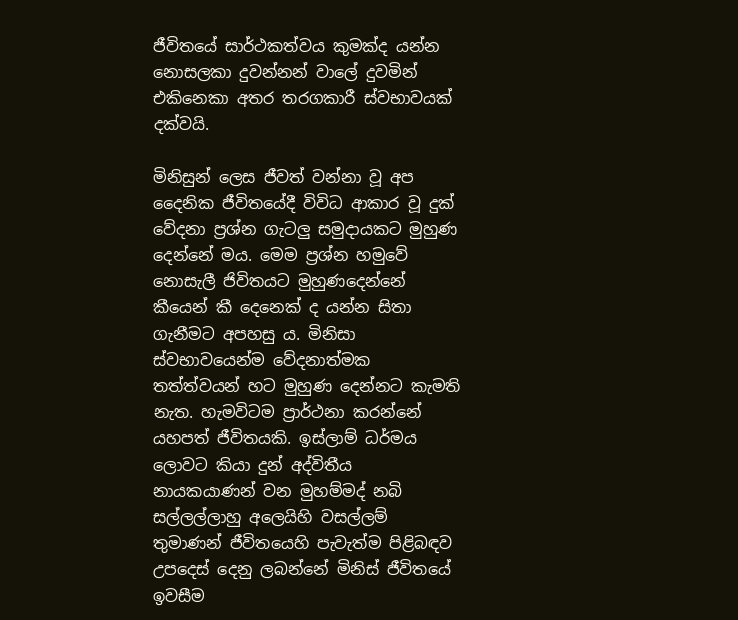ජීවිතයේ සාර්ථකත්වය කුමක්ද යන්න නොසලකා දුවන්නන් වාලේ දුවමින් එකිනෙකා අතර තරගකාරී ස්වභාවයක් දක්වයි.

මිනිසුන් ලෙස ජීවත් වන්නා වූ අප දෛනික ජීවිතයේදී විවිධ ආකාර වූ දුක් වේදනා ප්‍රශ්න ගැටලු සමුදායකට මුහුණ දෙන්නේ මය. මෙම ප්‍රශ්න හමුවේ නොසැලී ජිවිතයට මුහුණදෙන්නේ කීයෙන් කී දෙනෙක් ද යන්න සිතා ගැනීමට අපහසු ය. මිනිසා ස්වභාවයෙන්ම වේදනාත්මක තත්ත්වයන් හට මුහුණ දෙන්නට කැමති නැත. හැමවිටම ප්‍රාර්ථනා කරන්නේ යහපත් ජීවිතයකි. ඉස්ලාම් ධර්මය ලොවට කියා දුන් අද්විතීය නායකයාණන් වන මුහම්මද් නබි සල්ලල්ලාහු අලෙයිහි වසල්ලම් තුමාණන් ජීවිතයෙහි පැවැත්ම පිළිබඳව උපදෙස් දෙනු ලබන්නේ මිනිස් ජීවිතයේ ඉවසීම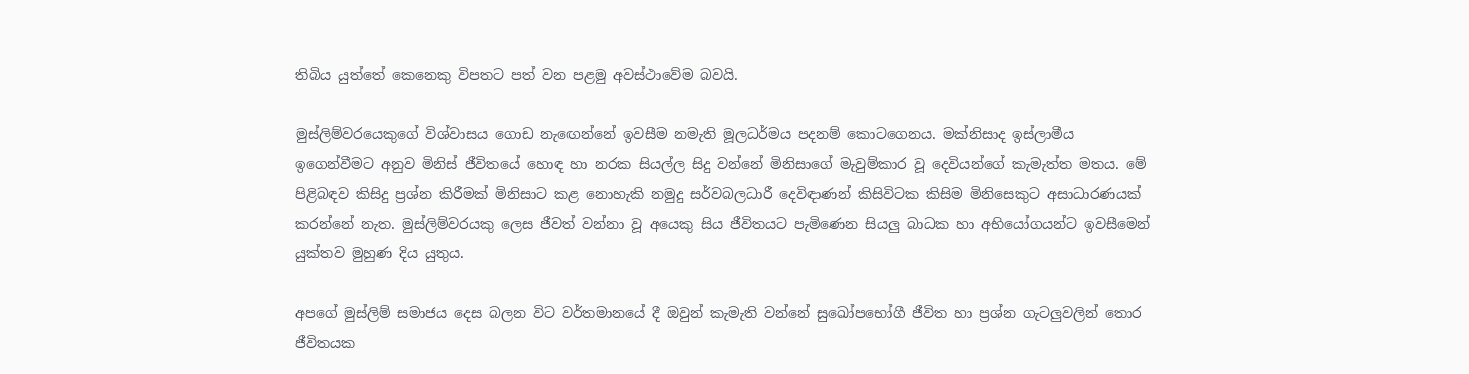තිබිය යුත්තේ කෙනෙකු විපතට පත් වන පළමු අවස්ථාවේම බවයි.

මුස්ලිම්වරයෙකුගේ විශ්වාසය ගොඩ නැඟෙන්නේ ඉවසීම නමැති මූලධර්මය පදනම් කොටගෙනය. මක්නිසාද ඉස්ලාමීය ඉගෙන්වීමට අනුව මිනිස් ජීවිතයේ හොඳ හා නරක සියල්ල සිදු වන්නේ මිනිසාගේ මැවුම්කාර වූ දෙවියන්ගේ කැමැත්ත මතය. මේ පිළිබඳව කිසිදු ප්‍රශ්න කිරීමක් මිනිසාට කළ නොහැකි නමුදු සර්වබලධාරී දෙවිඳාණන් කිසිවිටක කිසිම මිනිසෙකුට අසාධාරණයක් කරන්නේ නැත. මුස්ලිම්වරයකු ලෙස ජීවත් වන්නා වූ අයෙකු සිය ජීවිතයට පැමිණෙන සියලු බාධක හා අභියෝගයන්ට ඉවසීමෙන් යුක්තව මුහුණ දිය යුතුය.

අපගේ මුස්ලිම් සමාජය දෙස බලන විට වර්තමානයේ දී ඔවුන් කැමැති වන්නේ සුඛෝපභෝගී ජීවිත හා ප්‍රශ්න ගැටලුවලින් තොර ජීවිතයක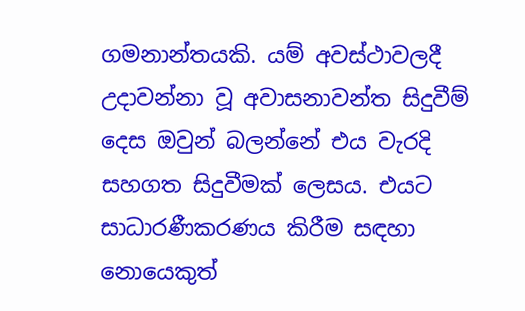ගමනාන්තයකි. යම් අවස්ථාවලදී උදාවන්නා වූ අවාසනාවන්ත සිදුවීම් දෙස ඔවුන් බලන්නේ එය වැරදි සහගත සිදුවීමක් ලෙසය. එයට සාධාරණීකරණය කිරීම සඳහා නොයෙකුත්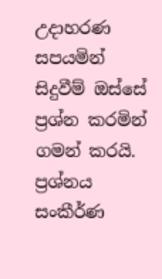උදාහරණ සපයමින් සිදුවීම් ඔස්සේ ප්‍රශ්න කරමින් ගමන් කරයි. ප්‍රශ්නය සංකීර්ණ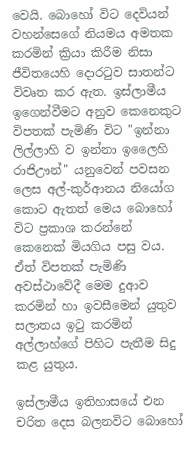වෙයි. බොහෝ විට දෙවියන් වහන්සෙගේ නියමය අමතක කරමින් ක්‍රියා කිරීම නිසා ජීවිතයෙහි දොරටුව සාතන්ට විවෘත කර ඇත. ඉස්ලාමීය ඉගෙන්වීමට අනුව කෙනෙකුට විපතක් පැමිණි විට "ඉන්නා ලිල්ලාහි ව ඉන්නා ඉලෛහි රාජිඌන්" යනුවෙන් පවසන ලෙස අල්-කුර්ආනය නියෝග කොට ඇතත් මෙය බොහෝ විට ප්‍රකාශ කරන්නේ කෙනෙක් මියගිය පසු වය. ඒත් විපතක් පැමිණි අවස්ථාවේදී මෙම දුආව කරමින් හා ඉවසීමෙන් යුතුව සලාතය ඉටු කරමින් අල්ලාහ්ගේ පිහිට පැතීම සිදු කළ යුතුය.

ඉස්ලාමීය ඉතිහාසයේ එන චරිත දෙස බලනවිට බොහෝ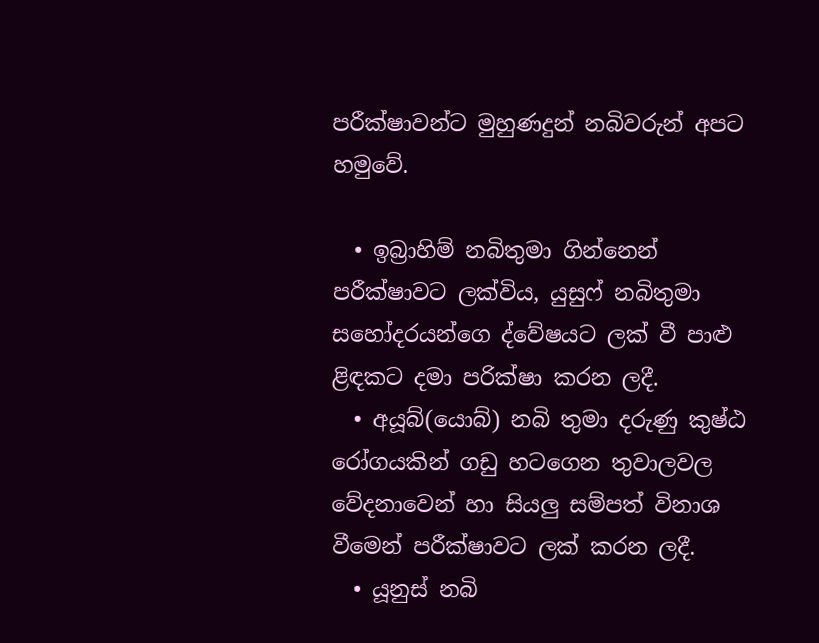පරීක්ෂාවන්ට මුහුණදුන් නබිවරුන් අපට හමුවේ.

  • ඉබ්‍රාහිම් නබිතුමා ගින්නෙන් පරීක්ෂාවට ලක්විය, යුසුෆ් නබිතුමා සහෝදරයන්ගෙ ද්වේෂයට ලක් වී පාළු ළිඳකට දමා පරික්ෂා කරන ලදී.
  • අයූබ්(යොබ්) නබි තුමා දරුණු කුෂ්ඨ රෝගයකින් ගඩු හටගෙන තුවාලවල වේදනාවෙන් හා සියලු සම්පත් විනාශ වීමෙන් පරීක්ෂාවට ලක් කරන ලදී.
  • යූනුස් නබි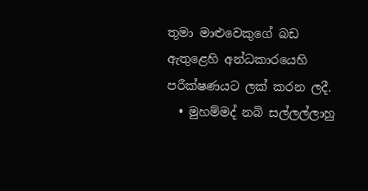තුමා මාළුවෙකුගේ බඩ ඇතුළෙහි අන්ධකාරයෙහි පරීක්ෂණයට ලක් කරන ලදී.
  • මුහම්මද් නබි සල්ලල්ලාහු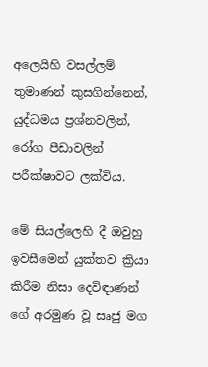අලෙයිහි වසල්ලම් තුමාණන් කුසගින්නෙන්, යුද්ධමය ප්‍රශ්නවලින්, රෝග පීඩාවලින් පරීක්ෂාවට ලක්විය.

මේ සියල්ලෙහි දී ඔවුහු ඉවසීමෙන් යුක්තව ක්‍රියා කිරීම නිසා දෙවිඳාණන් ගේ අරමුණ වූ සෘජු මග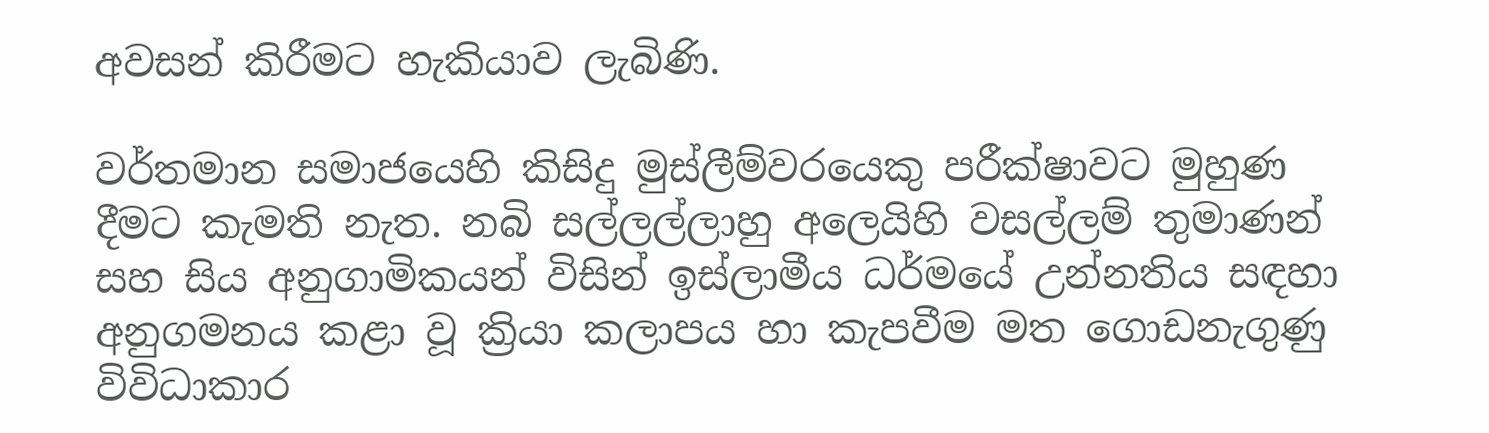අවසන් කිරීමට හැකියාව ලැබිණි.

වර්තමාන සමාජයෙහි කිසිදු මුස්ලීම්වරයෙකු පරීක්ෂාවට මුහුණ දීමට කැමති නැත. නබි සල්ලල්ලාහු අලෙයිහි වසල්ලම් තුමාණන් සහ සිය අනුගාමිකයන් විසින් ඉස්ලාමීය ධර්මයේ උන්නතිය සඳහා අනුගමනය කළා වූ ක්‍රියා කලාපය හා කැපවීම මත ගොඩනැගුණු විවිධාකාර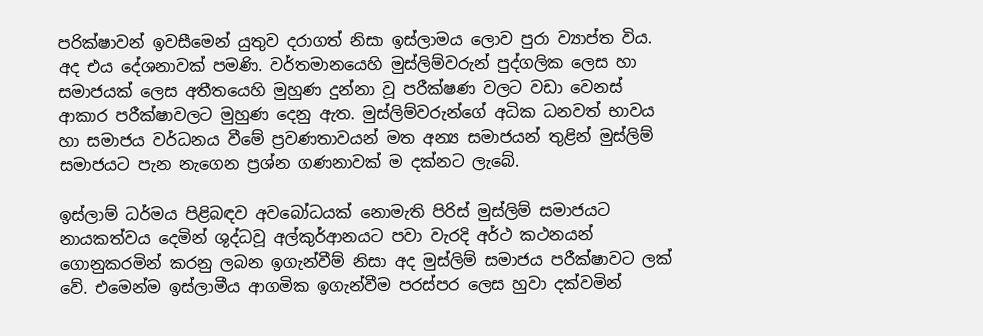පරික්ෂාවන් ඉවසීමෙන් යුතුව දරාගත් නිසා ඉස්ලාමය ලොව පුරා ව්‍යාප්ත විය. අද එය දේශනාවක් පමණි. වර්තමානයෙහි මුස්ලිම්වරුන් පුද්ගලික ලෙස හා සමාජයක් ලෙස අතීතයෙහි මුහුණ දුන්නා වූ පරීක්ෂණ වලට වඩා වෙනස් ආකාර පරීක්ෂාවලට මුහුණ දෙනු ඇත. මුස්ලිම්වරුන්ගේ අධික ධනවත් භාවය හා සමාජය වර්ධනය වීමේ ප්‍රවණතාවයන් මත අන්‍ය සමාජයන් තුළින් මුස්ලිම් සමාජයට පැන නැගෙන ප්‍රශ්න ගණනාවක් ම දක්නට ලැබේ.

ඉස්ලාම් ධර්මය පිළිබඳව අවබෝධයක් නොමැති පිරිස් මුස්ලිම් සමාජයට නායකත්වය දෙමින් ශුද්ධවූ අල්කුර්ආනයට පවා වැරදි අර්ථ කථනයන් ගොනුකරමින් කරනු ලබන ඉගැන්වීම් නිසා අද මුස්ලිම් සමාජය පරීක්ෂාවට ලක් වේ. එමෙන්ම ඉස්ලාමීය ආගමික ඉගැන්වීම පරස්පර ලෙස හුවා දක්වමින්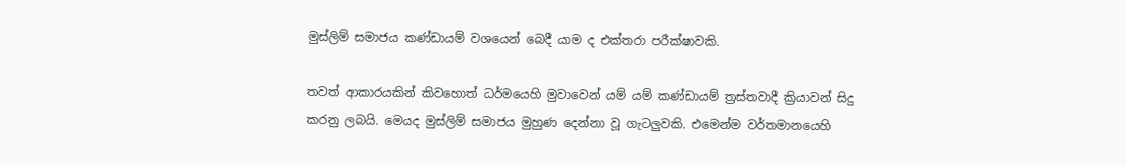මුස්ලිම් සමාජය කණ්ඩායම් වශයෙන් බෙදී යාම ද එක්තරා පරීක්ෂාවකි.

තවත් ආකාරයකින් කිවහොත් ධර්මයෙහි මුවාවෙන් යම් යම් කණ්ඩායම් ත්‍රස්තවාදී ක්‍රියාවන් සිදු කරනු ලබයි. මෙයද මුස්ලිම් සමාජය මුහුණ දෙන්නා වූ ගැටලුවකි. එමෙන්ම වර්තමානයෙහි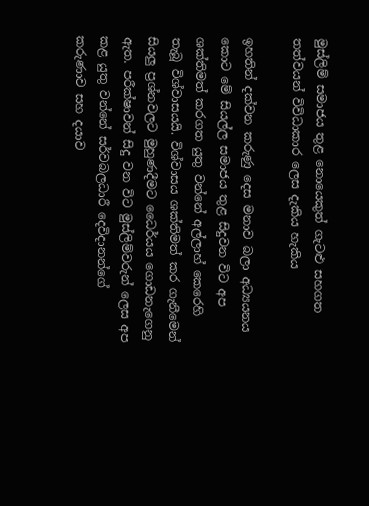මුස්ලිම් සමාජය තුළ නොයෙකුත් ගැටළු සහගත තත්වයන් විවිධාකාර ලෙස දැකිය හැකිය

ඉහතින් දක්වන කරුණු දෙස මනාව බලා අධ්‍යයනය කොට මේ සියල්ල සමාජය තුළ සිදුවන විට අප ශක්තිමත් කරගත යුතු වන්නේ අල්ලාහ් කෙරෙහි තැබූ විශ්වාසයයි. විශ්වාසය ශක්තිමත් කර ගැනීමෙන් සියලු ප්‍රශ්නවලට මුහුණදීමට ධෛර්යය ගොඩනැගෙනු ඇත. පරීක්ෂාවන් සිදු වන විට මුස්ලිම්වරුන් ලෙස අප කළ යුතු වන්නේ සර්වබලධාරී දෙවිදානන්ගේ කරුණාව සහ දයාව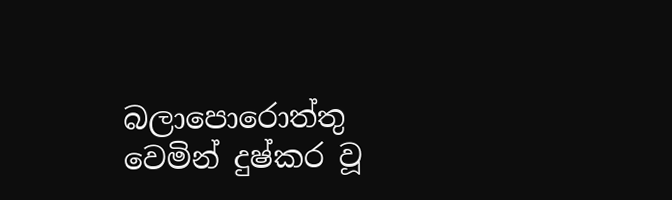බලාපොරොත්තු වෙමින් දුෂ්කර වූ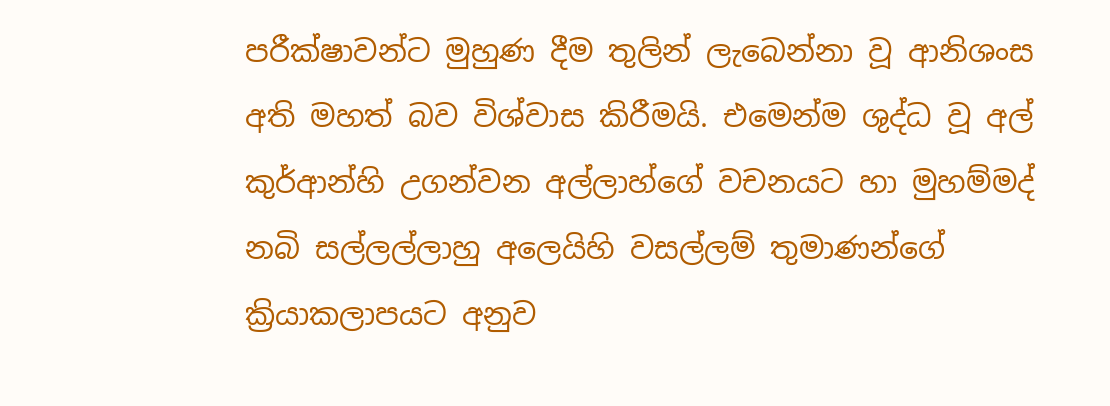පරීක්ෂාවන්ට මුහුණ දීම තුලින් ලැබෙන්නා වූ ආනිශංස අති මහත් බව විශ්වාස කිරීමයි. එමෙන්ම ශුද්ධ වූ අල් කුර්ආන්හි උගන්වන අල්ලාහ්ගේ වචනයට හා මුහම්මද් නබි සල්ලල්ලාහු අලෙයිහි වසල්ලම් තුමාණන්ගේ ක්‍රියාකලාපයට අනුව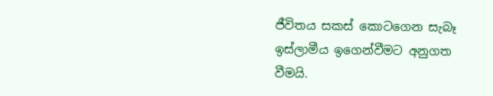ජීවිතය සකස් කොටගෙන සැබෑ ඉස්ලාමීය ඉගෙන්වීමට අනුගත වීමයි.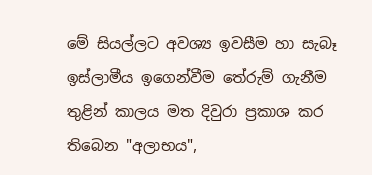මේ සියල්ලට අවශ්‍ය ඉවසීම හා සැබෑ ඉස්ලාමීය ඉගෙන්වීම තේරුම් ගැනීම තුළින් කාලය මත දිවුරා ප්‍රකාශ කර තිබෙන "අලාභය",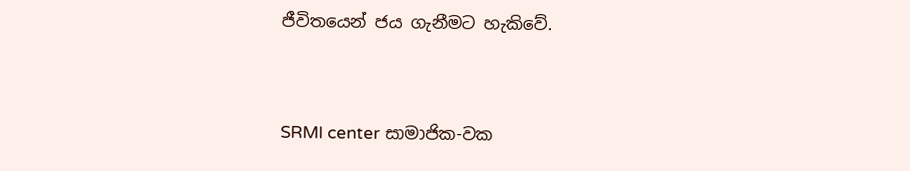ජීවිතයෙන් ජය ගැනීමට හැකිවේ.


SRMI center සාමාජික-වක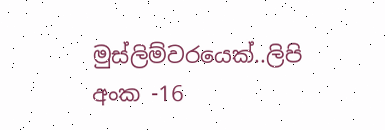මුස්ලිම්වරයෙක්..ලිපි අංක -16